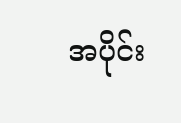အပိုင်း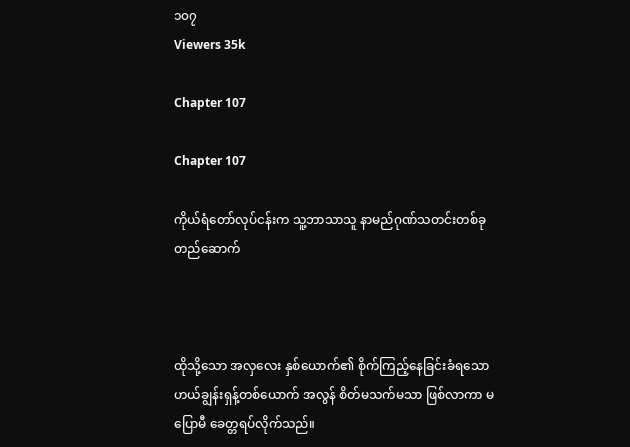၁၀၇
Viewers 35k

Chapter 107

Chapter 107

ကိုယ်ရံတော်လုပ်ငန်းက သူ့ဘာသာသူ နာမည်ဂုဏ်သတင်းတစ်ခုတည်ဆောက်



ထိုသို့သော အလှလေး နှစ်ယောက်၏ စိုက်ကြည့်နေခြင်းခံရသော ဟယ်ချွန်းရှန့်တစ်ယောက် အလွန် စိတ်မသက်မသာ ဖြစ်လာကာ မပြောမီ ခေတ္တရပ်လိုက်သည်။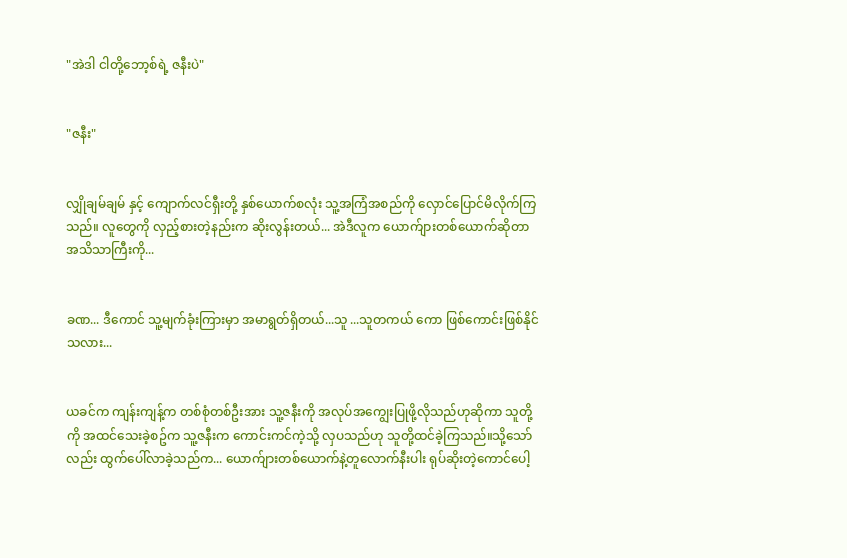"အဲဒါ ငါတို့ဘော့စ်ရဲ့ ဇနီးပဲ"


"ဇနီး"


လျှိုချမ်ချမ် နှင့် ကျောက်လင်ရှီးတို့ နှစ်ယောက်စလုံး သူ့အကြံအစည်ကို လှောင်ပြောင်မိလိုက်ကြသည်။ လူတွေကို လှည့်စားတဲ့နည်းက ဆိုးလွန်းတယ်... အဲဒီလူက ယောက်ျားတစ်ယောက်ဆိုတာ အသိသာကြီးကို...


ခဏ... ဒီကောင် သူ့မျက်ခုံးကြားမှာ အမာရွတ်ရှိတယ်...သူ ...သူတကယ် ကော ဖြစ်ကောင်းဖြစ်နိုင်သလား...


ယခင်က ကျန်းကျန့်က တစ်စုံတစ်ဦးအား သူ့ဇနီးကို အလုပ်အကျွေးပြုဖို့လိုသည်ဟုဆိုကာ သူတို့ကို အထင်သေးခဲ့စဥ်က သူ့ဇနီးက ကောင်းကင်ကဲ့သို့ လှပသည်ဟု သူတို့ထင်ခဲ့ကြသည်။သို့သော်လည်း ထွက်ပေါ်လာခဲ့သည်က... ယောက်ျားတစ်ယောက်နဲ့တူလောက်နီးပါး ရုပ်ဆိုးတဲ့ကောင်ပေါ့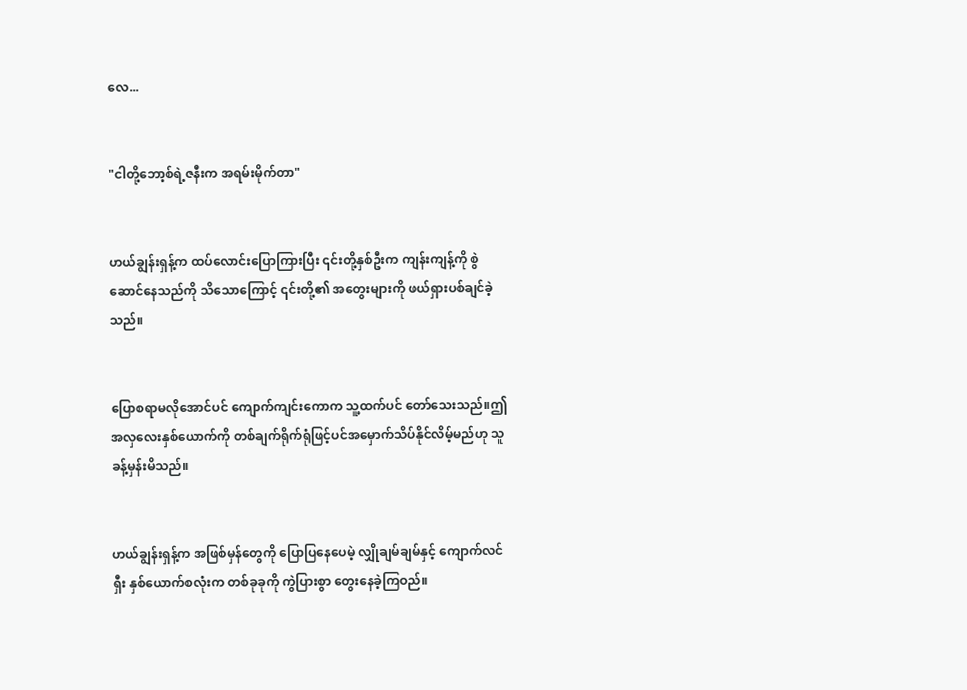လေ...


"ငါတို့ဘော့စ်ရဲ့ဇနီးက အရမ်းမိုက်တာ"


ဟယ်ချွန်းရှန့်က ထပ်လောင်းပြောကြားပြီး ၎င်းတို့နှစ်ဦးက ကျန်းကျန့်ကို စွဲဆောင်နေသည်ကို သိသောကြောင့် ၎င်းတို့၏ အတွေးများကို ဖယ်ရှားပစ်ချင်ခဲ့သည်။


ပြောစရာမလိုအောင်ပင် ကျောက်ကျင်းကောက သူ့ထက်ပင် တော်သေးသည်။ဤအလှလေးနှစ်ယောက်ကို တစ်ချက်ရိုက်ရုံဖြင့်ပင်အမှောက်သိပ်နိုင်လိမ့်မည်ဟု သူ ခန့်မှန်းမိသည်။


ဟယ်ချွန်းရှန့်က အဖြစ်မှန်တွေကို ပြောပြနေပေမဲ့ လျှိုချမ်ချမ်နှင့် ကျောက်လင်ရှီး နှစ်ယောက်စလုံးက တစ်ခုခုကို ကွဲပြားစွာ တွေးနေခဲ့ကြဝည်။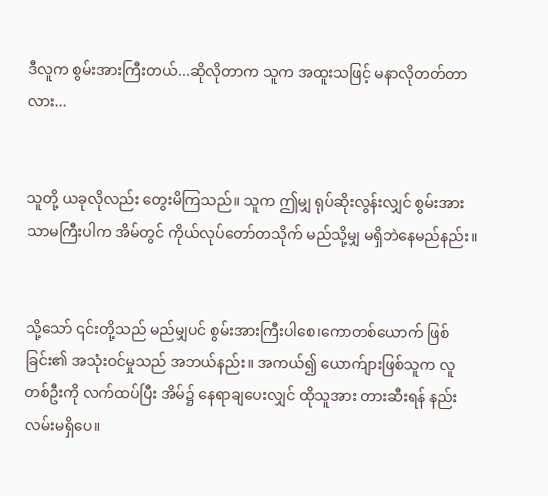ဒီလူက စွမ်းအားကြီးတယ်...ဆိုလိုတာက သူက အထူးသဖြင့် မနာလိုတတ်တာလား...


သူတို့ ယခုလိုလည်း တွေးမိကြသည်။ သူက ဤမျှ ရုပ်ဆိုးလွန်းလျှင် စွမ်းအားသာမကြီးပါက အိမ်တွင် ကိုယ်လုပ်တော်တသိုက် မည်သို့မျှ မရှိဘဲနေမည်နည်း။


သို့သော် ၎င်းတို့သည် မည်မျှပင် စွမ်းအားကြီးပါစေ၊ကောတစ်ယောက် ဖြစ်ခြင်း၏ အသုံးဝင်မှုသည် အဘယ်နည်း။ အကယ်၍ ယောက်ျားဖြစ်သူက လူတစ်ဦးကို လက်ထပ်ပြီး အိမ်၌ နေရာချပေးလျှင် ထိုသူအား တားဆီးရန် နည်းလမ်းမရှိပေ။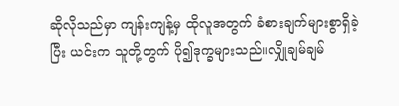ဆိုလိုသည်မှာ ကျန်းကျန့်မှ ထိုလူအတွက် ခံစားချက်များစွာရှိခဲ့ပြီး ယင်းက သူတို့တွက် ပို၍ဒုက္ခများသည်။လျှိုချမ်ချမ်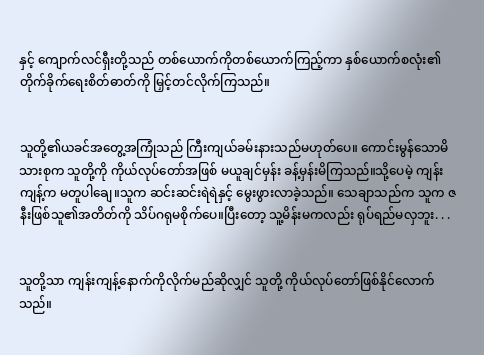နှင့် ကျောက်လင်ရှီးတို့သည် တစ်ယောက်ကိုတစ်ယောက်ကြည့်ကာ နှစ်ယောက်စလုံး၏ တိုက်ခိုက်ရေးစိတ်ဓာတ်ကို မြှင့်တင်လိုက်ကြသည်။


သူတို့၏ယခင်အတွေ့အကြုံသည် ကြီးကျယ်ခမ်းနားသည်မဟုတ်ပေ။ ကောင်းမွန်သောမိသားစုက သူတို့ကို ကိုယ်လုပ်တော်အဖြစ် မယူချင်မှန်း ခန့်မှန်းမိကြသည်။သို့ပေမဲ့ ကျန်းကျန့်က မတူပါချေ။သူက ဆင်းဆင်းရဲရဲနှင့် မွေးဖွားလာခဲ့သည်။ သေချာသည်က သူက ဇနီးဖြစ်သူ၏အတိတ်ကို သိပ်ဂရုမစိုက်ပေ။ပြီးတော့ သူ့မိန်းမကလည်း ရုပ်ရည်မလှဘူး. . .


သူတို့သာ ကျန်းကျန့်နောက်ကိုလိုက်မည်ဆိုလျှင် သူတို့ ကိုယ်လုပ်တော်ဖြစ်နိုင်လောက်သည်။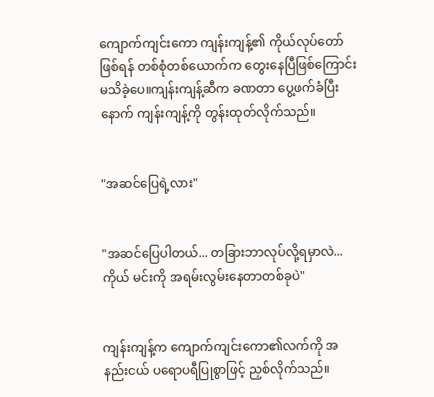ကျောက်ကျင်းကော ကျန်းကျန့်၏ ကိုယ်လုပ်တော်ဖြစ်ရန် တစ်စုံတစ်ယောက်က တွေးနေပြီဖြစ်ကြောင်း မသိခဲ့ပေ။ကျန်းကျန့်ဆီက ခဏတာ ပွေ့ဖက်ခံပြီးနောက် ကျန်းကျန့်ကို တွန်းထုတ်လိုက်သည်။


"အဆင်ပြေရဲ့လား"


"အဆင်ပြေပါတယ်... တခြားဘာလုပ်လို့ရမှာလဲ...ကိုယ် မင်းကို အရမ်းလွမ်းနေတာတစ်ခုပဲ"


ကျန်းကျန့်က ကျောက်ကျင်းကော၏လက်ကို အနည်းငယ် ပရောပရီပြုစွာဖြင့် ညှစ်လိုက်သည်။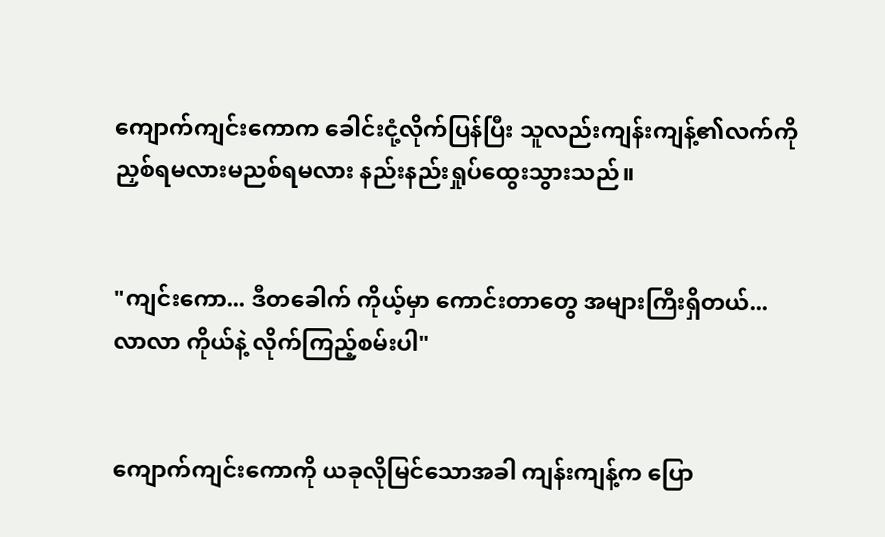ကျောက်ကျင်းကောက ခေါင်းငုံ့လိုက်ပြန်ပြီး သူလည်းကျန်းကျန့်၏လက်ကို ညှစ်ရမလားမညစ်ရမလား နည်းနည်းရှုပ်ထွေးသွားသည်။


"ကျင်းကော... ဒီတခေါက် ကိုယ့်မှာ ကောင်းတာတွေ အများကြီးရှိတယ်... လာလာ ကိုယ်နဲ့ လိုက်ကြည့်စမ်းပါ"


ကျောက်ကျင်းကောကို ယခုလိုမြင်သောအခါ ကျန်းကျန့်က ပြော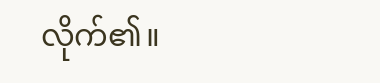လိုက်၏။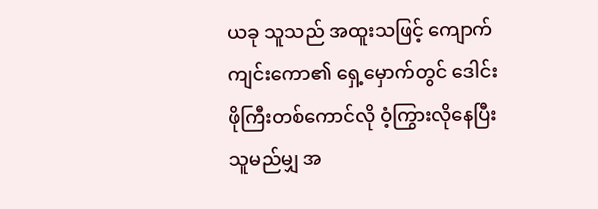ယခု သူသည် အထူးသဖြင့် ကျောက်ကျင်းကော၏ ရှေ့မှောက်တွင် ဒေါင်းဖိုကြီးတစ်ကောင်လို ဝံ့ကြွားလိုနေပြီး သူမည်မျှ အ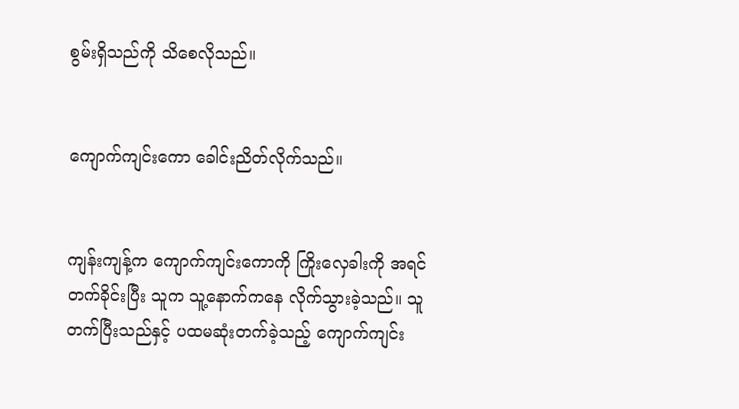စွမ်းရှိသည်ကို သိစေလိုသည်။


ကျောက်ကျင်းကော ခေါင်းညိတ်လိုက်သည်။


ကျန်းကျန့်က ကျောက်ကျင်းကောကို ကြိုးလှေခါးကို အရင်တက်ခိုင်းပြီး သူက သူ့နောက်ကနေ လိုက်သွားခဲ့သည်။ သူတက်ပြီးသည်နှင့် ပထမဆုံးတက်ခဲ့သည့် ကျောက်ကျင်း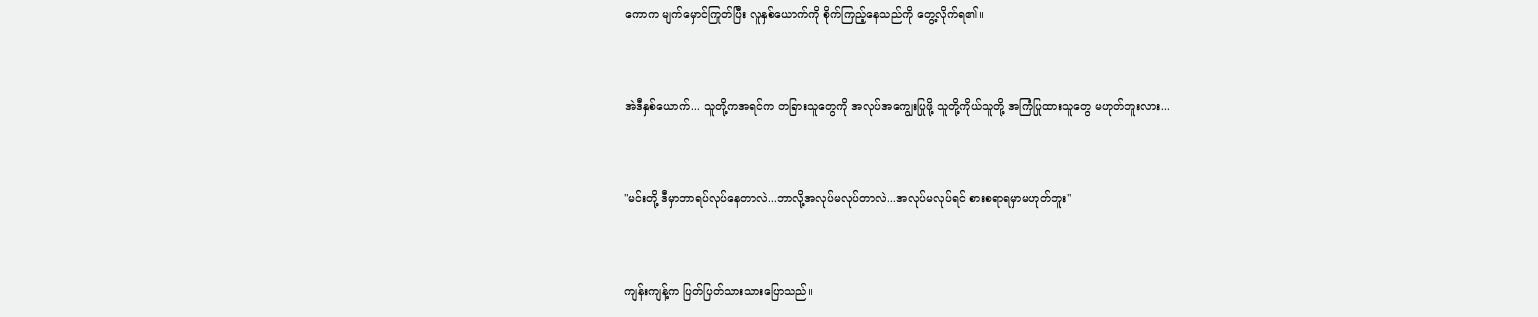ကောက မျက်မှောင်ကြုတ်ပြီး လူနှစ်ယောက်ကို စိုက်ကြည့်နေသည်ကို တွေ့လိုက်ရ၏။


အဲဒီနှစ်ယောက်... သူတို့ကအရင်က တခြားသူတွေကို အလုပ်အကျွေးပြုဖို့ သူတို့ကိုယ်သူတို့ အကြံပြုထားသူတွေ မဟုတ်ဘူးလား...


"မင်းတို့ ဒီမှာဘာရပ်လုပ်နေတာလဲ...ဘာလို့အလုပ်မလုပ်တာလဲ...အလုပ်မလုပ်ရင် စားစရာရမှာမဟုတ်ဘူး"


ကျန်းကျန့်က ပြတ်ပြတ်သားသားပြောသည်။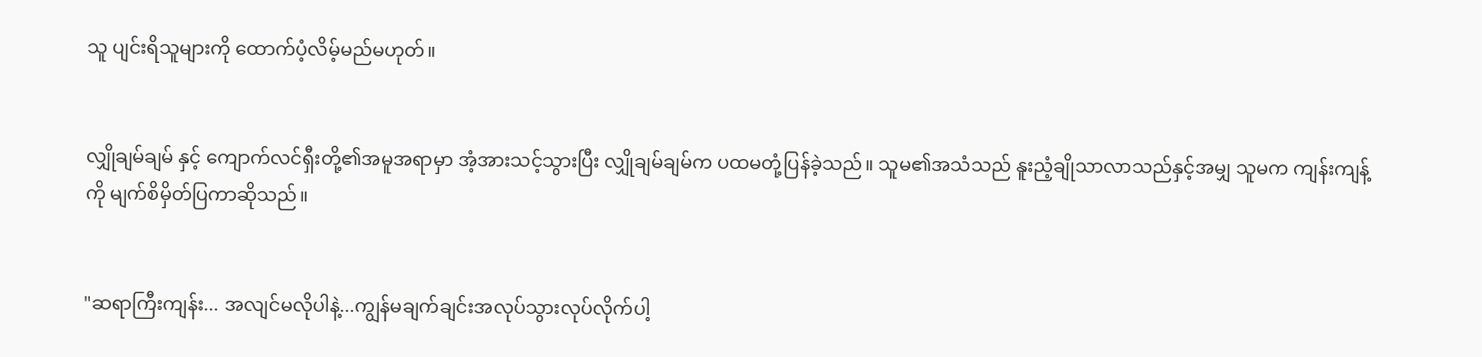သူ ပျင်းရိသူများကို ထောက်ပံ့လိမ့်မည်မဟုတ်။


လျှိုချမ်ချမ် နှင့် ကျောက်လင်ရှီးတို့၏အမူအရာမှာ အံ့အားသင့်သွားပြီး လျှိုချမ်ချမ်က ပထမတုံ့ပြန်ခဲ့သည်။ သူမ၏အသံသည် နူးညံ့ချိုသာလာသည်နှင့်အမျှ သူမက ကျန်းကျန့်ကို မျက်စိမှိတ်ပြကာဆိုသည်။


"ဆရာကြီးကျန်း... အလျင်မလိုပါနဲ့...ကျွန်မချက်ချင်းအလုပ်သွားလုပ်လိုက်ပါ့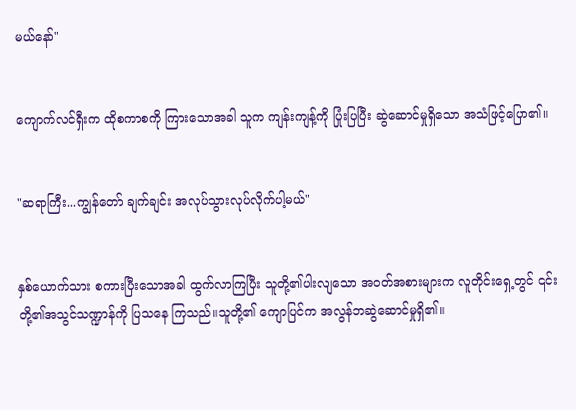မယ်နော်"


ကျောက်လင်ရှီးက ထိုစကာစကို ကြားသောအခါ သူက ကျန်းကျန့်ကို ပြုံးပြပြီး ဆွဲဆောင်မှုရှိသော အသံဖြင့်ပြော၏။


"ဆရာကြီး...ကျွန်တော် ချက်ချင်း အလုပ်သွားလုပ်လိုက်ပါ့မယ်"


နှစ်ယောက်သား စကားပြီးသောအခါ ထွက်လာကြပြီး သူတို့၏ပါးလျသော အဝတ်အစားများက လူတိုင်းရှေ့တွင် ၎င်းတို့၏အသွင်သဏ္ဍာန်ကို ပြသနေ ကြသည်။သူတို့၏ ကျောပြင်က အလွန်ဘဆွဲဆောင်မှုရှိ၏။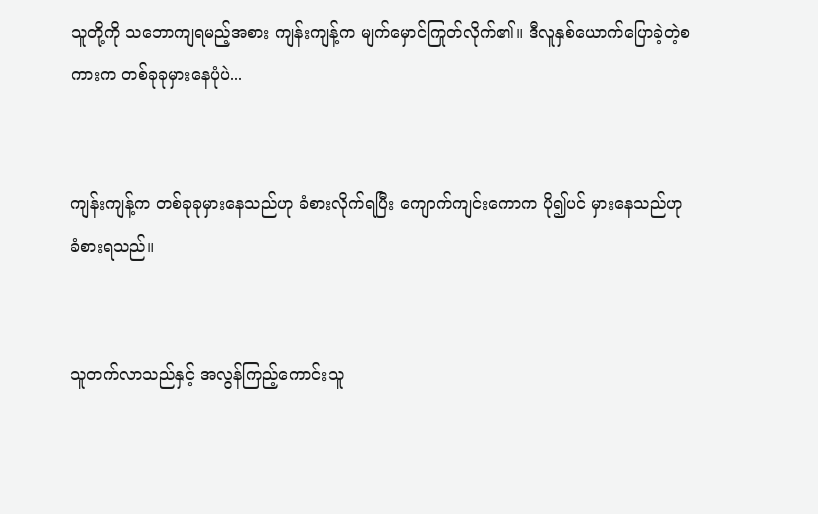သူတို့ကို သဘောကျရမည့်အစား ကျန်းကျန့်က မျက်မှောင်ကြုတ်လိုက်၏။ ဒီလူနှစ်ယောက်ပြောခဲ့တဲ့စကားက တစ်ခုခုမှားနေပုံပဲ...


ကျန်းကျန့်က တစ်ခုခုမှားနေသည်ဟု ခံစားလိုက်ရပြီး ကျောက်ကျင်းကောက ပို၍ပင် မှားနေသည်ဟု ခံစားရသည်။


သူတက်လာသည်နှင့် အလွန်ကြည့်ကောင်းသူ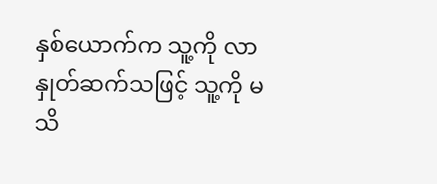နှစ်ယောက်က သူ့ကို လာနှုတ်ဆက်သဖြင့် သူ့ကို မသိ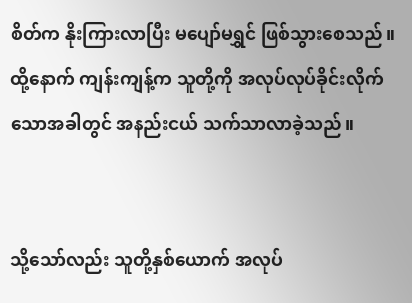စိတ်က နိုးကြားလာပြီး မပျော်မရွှင် ဖြစ်သွားစေသည်။ ထို့နောက် ကျန်းကျန့်က သူတို့ကို အလုပ်လုပ်ခိုင်းလိုက်သောအခါတွင် အနည်းငယ် သက်သာလာခဲ့သည်။


သို့သော်လည်း သူတို့နှစ်ယောက် အလုပ်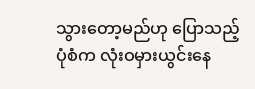သွားတော့မည်ဟု ပြောသည့်ပုံစံက လုံးဝမှားယွင်းနေ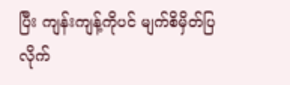ပြီး ကျန်းကျန့်ကိုပင် မျက်စိမှိတ်ပြလိုက်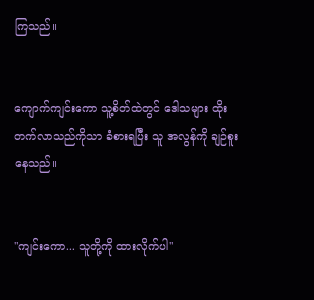ကြသည်။


ကျောက်ကျင်းကော သူ့စိတ်ထဲတွင် ဒေါသများ ထိုးတက်လာသည်ကိုသာ ခံစားရပြီး သူ အလွန်ကို ချဉ်စူးနေသည်။


"ကျင်းကော... သူတို့ကို ထားလိုက်ပါ"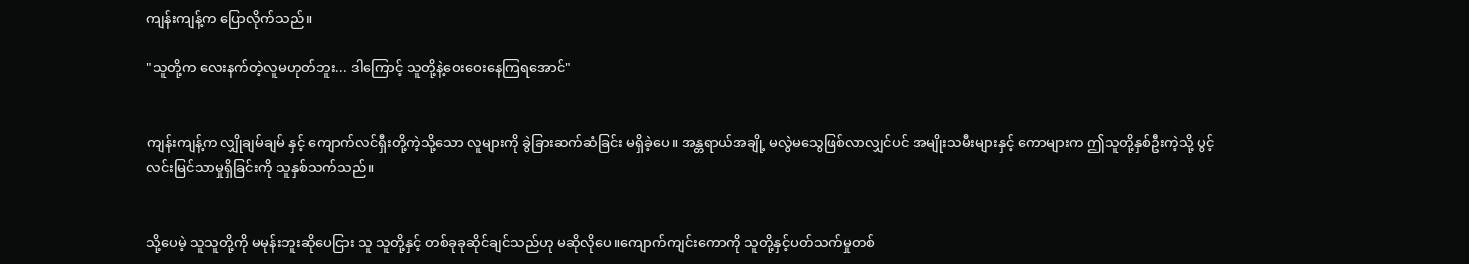ကျန်းကျန့်က ပြောလိုက်သည်။

"သူတို့က လေးနက်တဲ့လူမဟုတ်ဘူး... ဒါကြောင့် သူတို့နဲ့ဝေးဝေးနေကြရအောင်"


ကျန်းကျန့်က လျှိုချမ်ချမ် နှင့် ကျောက်လင်ရှီးတို့ကဲ့သို့သော လူများကို ခွဲခြားဆက်ဆံခြင်း မရှိခဲ့ပေ။ အန္တရာယ်အချို့ မလွဲမသွေဖြစ်လာလျှင်ပင် အမျိုးသမီးများနှင့် ကောများက ဤသူတို့နှစ်ဦးကဲ့သို့ ပွင့်လင်းမြင်သာမှုရှိခြင်းကို သူနှစ်သက်သည်။


သို့ပေမဲ့ သူသူတို့ကို မမုန်းဘူးဆိုပေငြား သူ သူတို့နှင့် တစ်ခုခုဆိုင်ချင်သည်ဟု မဆိုလိုပေ။ကျောက်ကျင်းကောကို သူတို့နှင့်ပတ်သက်မှုတစ်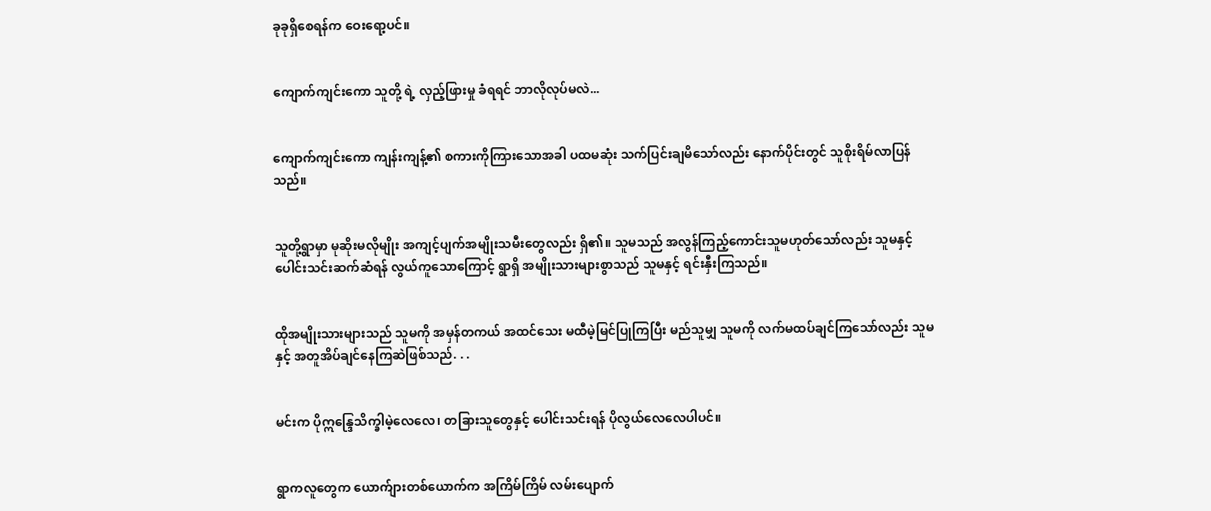ခုခုရှိစေရန်က ဝေးရော့ပင်။


ကျောက်ကျင်းကော သူတို့ ရဲ့ လှည့်ဖြားမှု ခံရရင် ဘာလိုလုပ်မလဲ...


ကျောက်ကျင်းကော ကျန်းကျန့်၏ စကားကိုကြားသောအခါ ပထမဆုံး သက်ပြင်းချမိသော်လည်း နောက်ပိုင်းတွင် သူစိုးရိမ်လာပြန်သည်။


သူတို့ရွာမှာ မုဆိုးမလိုမျိုး အကျင့်ပျက်အမျိုးသမီးတွေလည်း ရှိ၏။ သူမသည် အလွန်ကြည့်ကောင်းသူမဟုတ်သော်လည်း သူမနှင့် ပေါင်းသင်းဆက်ဆံရန် လွယ်ကူသောကြောင့် ရွာရှိ အမျိုးသားများစွာသည် သူမနှင့် ရင်းနှီးကြသည်။


ထိုအမျိုးသားများသည် သူမကို အမှန်တကယ် အထင်သေး မထီမဲ့မြင်ပြုကြပြီး မည်သူမျှ သူမကို လက်မထပ်ချင်ကြသော်လည်း သူမနှင့် အတူအိပ်ချင်နေကြဆဲဖြစ်သည်. . .


မင်းက ပိုဣန္ဒြေသိက္ခါမဲ့လေလေ၊ တခြားသူတွေနှင့် ပေါင်းသင်းရန် ပိုလွယ်လေလေပါပင်။


ရွာကလူတွေက ယောက်ျားတစ်ယောက်က အကြိမ်ကြိမ် လမ်းပျောက်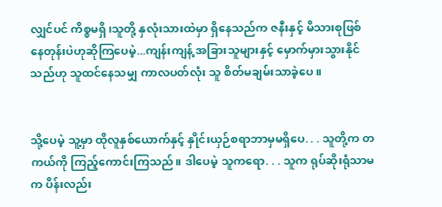လျှင်ပင် ကိစ္စမရှိ၊သူတို့ နှလုံးသားထဲမှာ ရှိနေသည်က ဇနီးနှင့် မိသားစုဖြစ်နေတုန်းပဲဟုဆိုကြပေမဲ့...ကျန်းကျန့် အခြားသူများနှင့် မှောက်မှားသွားနိုင်သည်ဟု သူထင်နေသမျှ ကာလပတ်လုံး သူ စိတ်မချမ်းသာခဲ့ပေ။


သို့ပေမဲ့ သူ့မှာ ထိုလူနှစ်ယောက်နှင့် နှိုင်းယှဉ်စရာဘာမှမရှိပေ. . . သူတို့က တကယ်ကို ကြည့်ကောင်းကြသည်။ ဒါပေမဲ့ သူကရော. . . သူက ရုပ်ဆိုးရုံသာမက ပိန်းလည်း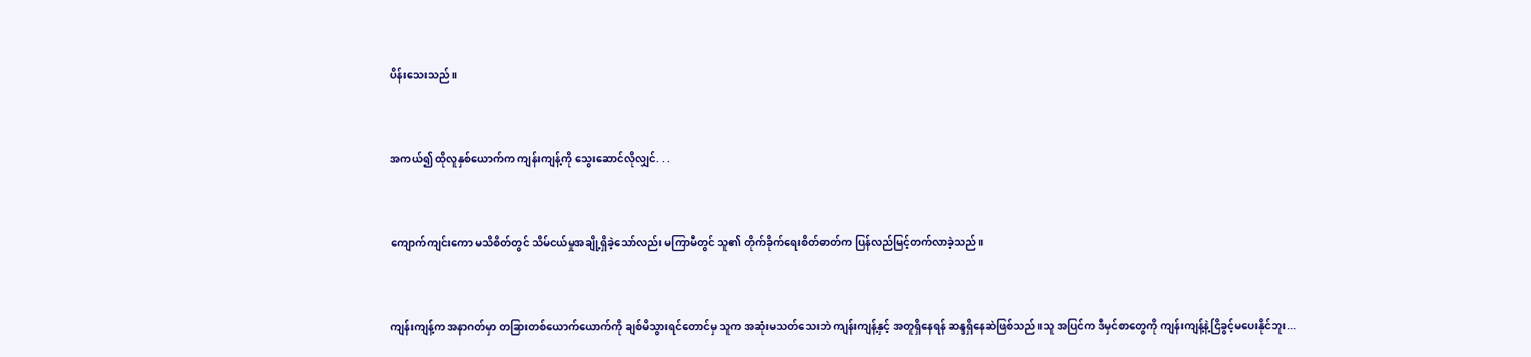ပိန်းသေးသည်။


အကယ်၍ ထိုလူနှစ်ယောက်က ကျန်းကျန့်ကို သွေးဆောင်လိုလျှင်. . .


ကျောက်ကျင်းကော မသိစိတ်တွင် သိမ်ငယ်မှုအချို့ရှိခဲ့သော်လည်း မကြာမီတွင် သူ၏ တိုက်ခိုက်ရေးစိတ်ဓာတ်က ပြန်လည်မြင့်တက်လာခဲ့သည်။


ကျန်းကျန့်က အနာဂတ်မှာ တခြားတစ်ယောက်ယောက်ကို ချစ်မိသွားရင်တောင်မှ သူက အဆုံးမသတ်သေးဘဲ ကျန်းကျန့်နှင့် အတူရှိနေရန် ဆန္ဒရှိနေဆဲဖြစ်သည်။သူ အပြင်က ဒီမှင်စာတွေကို ကျန်းကျန့်နဲ့ငြိခွင့်မပေးနိုင်ဘူး...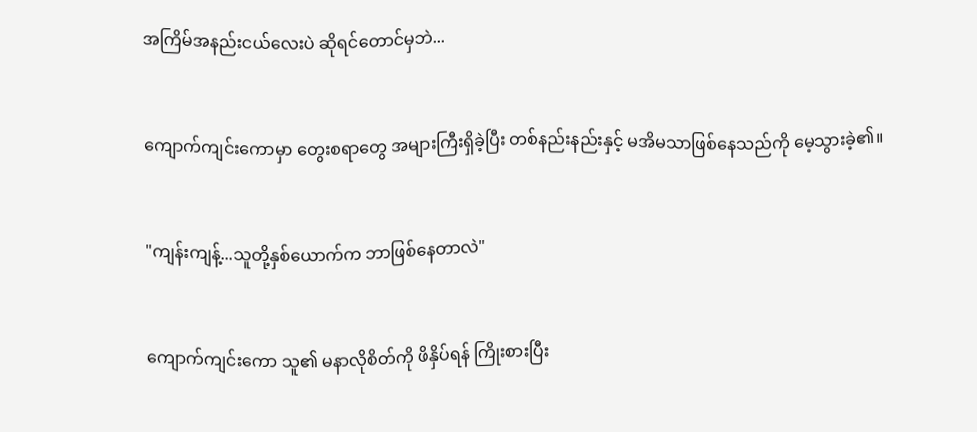အကြိမ်အနည်းငယ်လေးပဲ ဆိုရင်တောင်မှဘဲ...


ကျောက်ကျင်းကောမှာ တွေးစရာတွေ အများကြီးရှိခဲ့ပြီး တစ်နည်းနည်းနှင့် မအိမသာဖြစ်နေသည်ကို မေ့သွားခဲ့၏။


"ကျန်းကျန့်...သူတို့နှစ်ယောက်က ဘာဖြစ်နေတာလဲ"


ကျောက်ကျင်းကော သူ၏ မနာလိုစိတ်ကို ဖိနှိပ်ရန် ကြိုးစားပြီး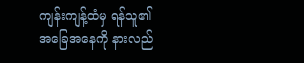ကျန်းကျန့်ထံမှ ရန်သူ၏ အခြေအနေကို နားလည်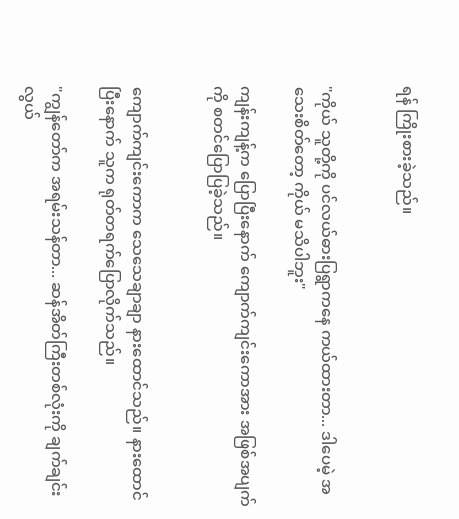ရန် ကြိုးစားခဲ့သည်။


"ကိုယ် သူတို့ကို ပင်လယ်ဓားပြရွာကနေ ကယ်ထားတာ... ဒါပေမဲ့ အသေးစိတ်တော့ ကိုယ် မသိပါဘူး"

ကျန်းကျန့်က ပြောပြီးနောက် ကျောက်ကျင်းကောအား အဖြစ်အပျက်ကို စတင်ပြောပြခဲ့သည်။


ကျောက်ကျင်းကောက သေသေချာချာ နားထောင်သည်။ နားထောင်ပြီးနောက် သူက ရုတ်တရက်ပြောလိုက်သည်။

"ကျွန်တော်က အရမ်းသန်တာ... ဆန်အိတ်ကြီးတစ်လုံးကို ချက်ချင်း လွယ်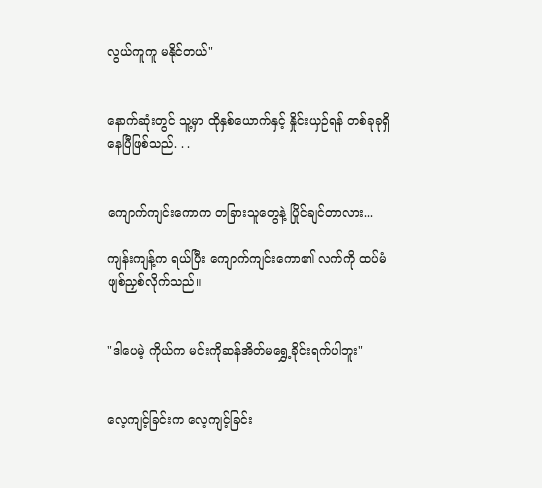လွယ်ကူကူ မနိုင်တယ်"


နောက်ဆုံးတွင် သူ့မှာ ထိုနှစ်ယောက်နှင့် နှိုင်းယှဉ်ရန် တစ်ခုခုရှိနေပြီဖြစ်သည်. . .


ကျောက်ကျင်းကောက တခြားသူတွေနဲ့ ပြိုင်ချင်တာလား...

ကျန်းကျန့်က ရယ်ပြီး ကျောက်ကျင်းကော၏ လက်ကို ထပ်မံ ဖျစ်ညှစ်လိုက်သည်။


"ဒါပေမဲ့ ကိုယ်က မင်းကိုဆန်အိတ်မရွှေ့ခိုင်းရက်ပါဘူး"


လေ့ကျင့်ခြင်းက လေ့ကျင့်ခြင်း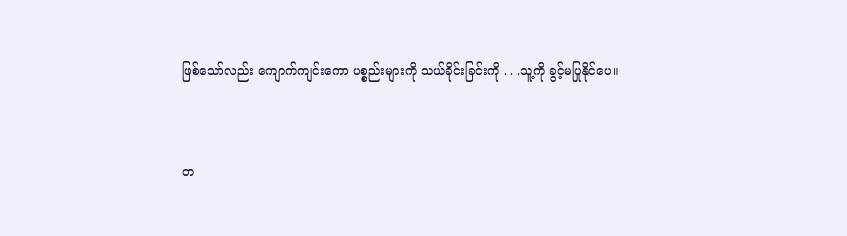ဖြစ်သော်လည်း ကျောက်ကျင်းကော ပစ္စည်းများကို သယ်ခိုင်းခြင်းကို . . .သူ့ကို ခွင့်မပြုနိုင်ပေ။


တ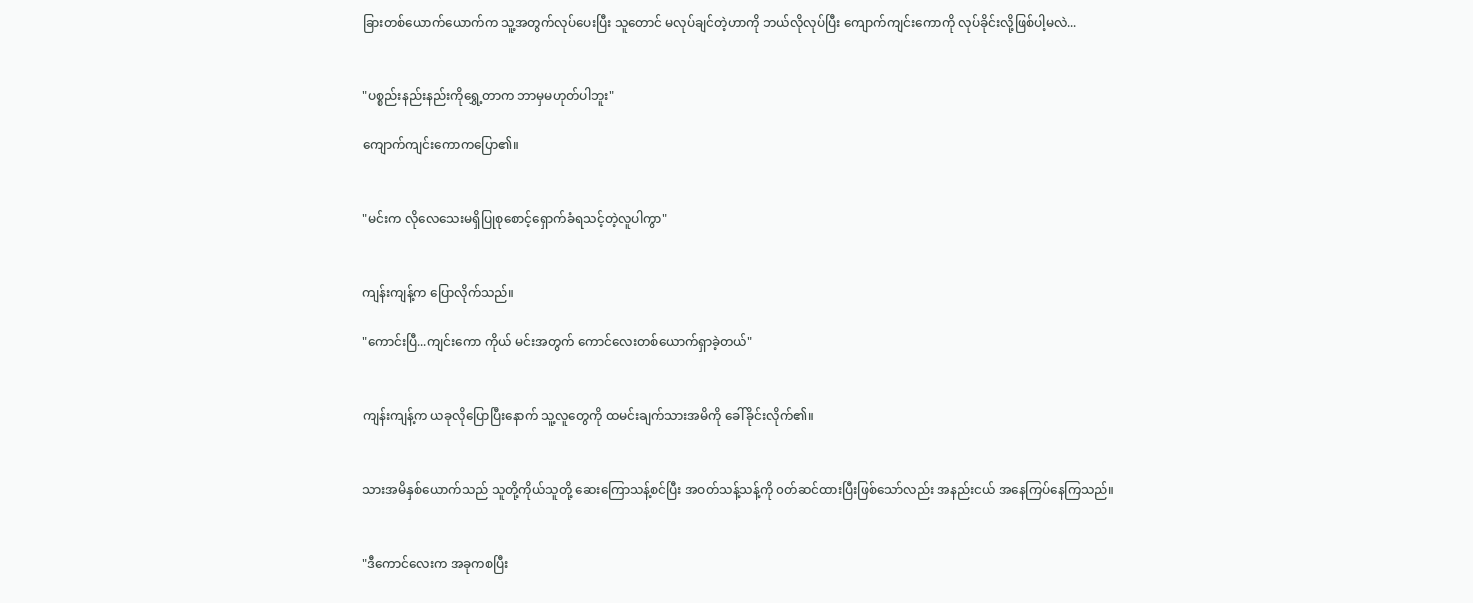ခြားတစ်ယောက်ယောက်က သူ့အတွက်လုပ်ပေးပြီး သူတောင် မလုပ်ချင်တဲ့ဟာကို ဘယ်လိုလုပ်ပြီး ကျောက်ကျင်းကောကို လုပ်ခိုင်းလို့ဖြစ်ပါ့မလဲ...


"ပစ္စည်းနည်းနည်းကိုရွှေ့တာက ဘာမှမဟုတ်ပါဘူး"

ကျောက်ကျင်းကောကပြော၏။


"မင်းက လိုလေသေးမရှိပြုစုစောင့်ရှောက်ခံရသင့်တဲ့လူပါကွာ"


ကျန်းကျန့်က ပြောလိုက်သည်။

"ကောင်းပြီ...ကျင်းကော ကိုယ် မင်းအတွက် ကောင်လေးတစ်ယောက်ရှာခဲ့တယ်"


ကျန်းကျန့်က ယခုလိုပြောပြီးနောက် သူ့လူတွေကို ထမင်းချက်သားအမိကို ခေါ်ခိုင်းလိုက်၏။


သားအမိနှစ်ယောက်သည် သူတို့ကိုယ်သူတို့ ဆေးကြောသန့်စင်ပြီး အဝတ်သန့်သန့်ကို ၀တ်ဆင်ထားပြီးဖြစ်သော်လည်း အနည်းငယ် အနေကြပ်နေကြသည်။


"ဒီကောင်လေးက အခုကစပြီး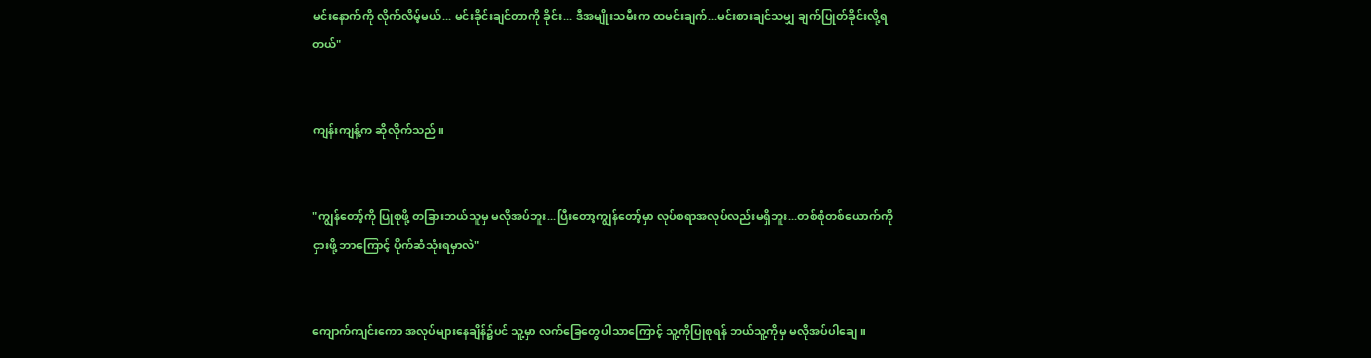မင်းနောက်ကို လိုက်လိမ့်မယ်... မင်းခိုင်းချင်တာကို ခိုင်း... ဒီအမျိုးသမီးက ထမင်းချက်...မင်းစားချင်သမျှ ချက်ပြုတ်ခိုင်းလို့ရတယ်"


ကျန်းကျန့်က ဆိုလိုက်သည်။


"ကျွန်တော့်ကို ပြုစုဖို့ တခြားဘယ်သူမှ မလိုအပ်ဘူး...ပြီးတော့ကျွန်တော့်မှာ လုပ်စရာအလုပ်လည်းမရှိဘူး...တစ်စုံတစ်ယောက်ကို ငှားဖို့ ဘာကြောင့် ပိုက်ဆံသုံးရမှာလဲ"


ကျောက်ကျင်းကော အလုပ်များနေချိန်၌ပင် သူ့မှာ လက်ခြေတွေပါသာကြောင့် သူ့ကိုပြုစုရန် ဘယ်သူ့ကိုမှ မလိုအပ်ပါချေ။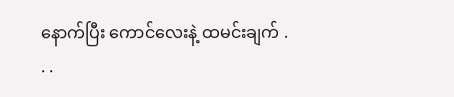နောက်ပြီး ကောင်လေးနဲ့ ထမင်းချက် . . .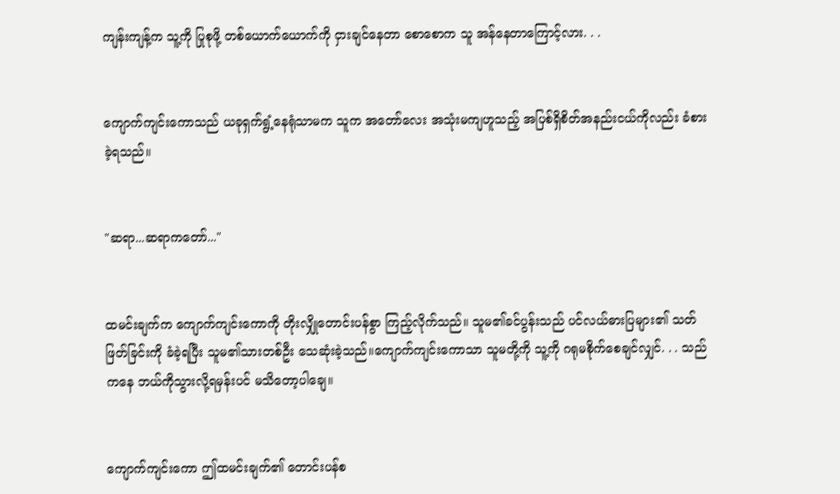ကျန်းကျန့်က သူ့ကို ပြုစုဖို့ တစ်ယောက်ယောက်ကို ငှားချင်နေတာ စောစောက သူ အန်နေတာကြောင့်လား. . .


ကျောက်ကျင်းကောသည် ယခုရှက်ရွံ့နေရုံသာမက သူက အတော်လေး အသုံးမကျဟူသည့် အပြစ်ရှိစိတ်အနည်းငယ်ကိုလည်း ခံစားခဲ့ရသည်။


"ဆရာ...ဆရာကတော်..."


ထမင်းချက်က ကျောက်ကျင်းကောကို တိုးလျှိုတောင်းပန်စွာ ကြည့်လိုက်သည်။ သူမ၏ခင်ပွန်းသည် ပင်လယ်ဓားပြများ၏ သတ်ဖြတ်ခြင်းကို ခံခဲ့ရပြီး သူမ၏သားတစ်ဦး သေဆုံးခဲ့သည်။ကျောက်ကျင်းကောသာ သူမတို့ကို သူ့ကို ဂရုမစိုက်စေချင်လျှင်. . . သည်ကနေ ဘယ်ကိုသွားလို့ရမှန်းပင် မသိတော့ပါချေ။


ကျောက်ကျင်းကော ဤထမင်းချက်၏ တောင်းပန်စ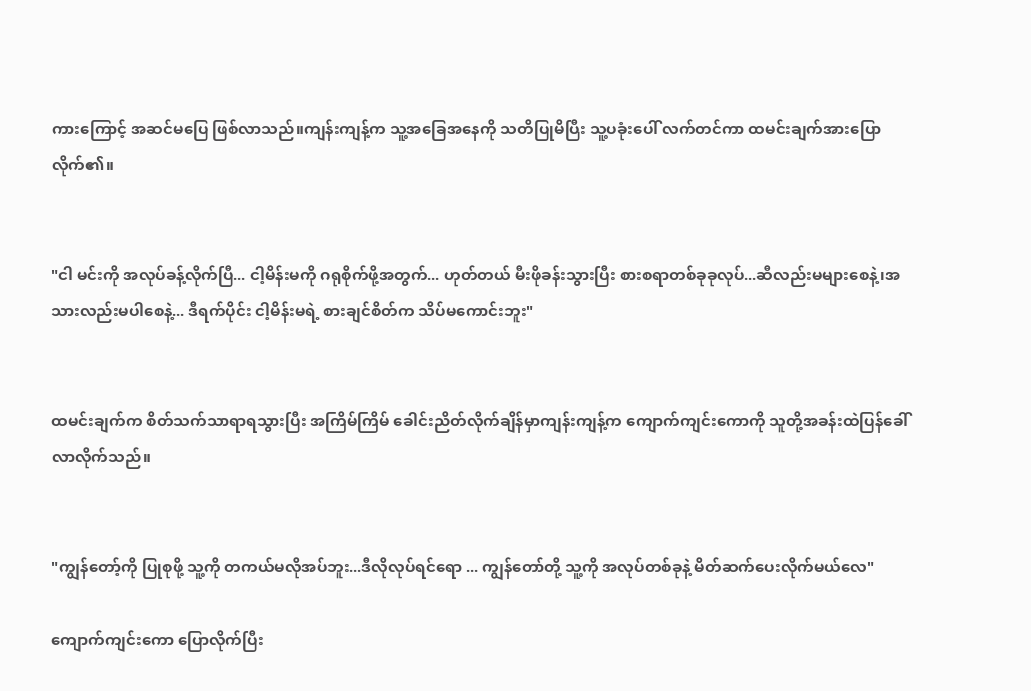ကားကြောင့် အဆင်မပြေ ဖြစ်လာသည်။ကျန်းကျန့်က သူ့အခြေအနေကို သတိပြုမိပြီး သူ့ပခုံးပေါ် လက်တင်ကာ ထမင်းချက်အားပြောလိုက်၏။


"ငါ မင်းကို အလုပ်ခန့်လိုက်ပြီ... ငါ့မိန်းမကို ဂရုစိုက်ဖို့အတွက်... ဟုတ်တယ် မီးဖိုခန်းသွားပြီး စားစရာတစ်ခုခုလုပ်...ဆီလည်းမများစေနဲ့၊အသားလည်းမပါစေနဲ့... ဒီရက်ပိုင်း ငါ့မိန်းမရဲ့ စားချင်စိတ်က သိပ်မကောင်းဘူး"


ထမင်းချက်က စိတ်သက်သာရာရသွားပြီး အကြိမ်ကြိမ် ခေါင်းညိတ်လိုက်ချိန်မှာကျန်းကျန့်က ကျောက်ကျင်းကောကို သူတို့အခန်းထဲပြန်ခေါ်လာလိုက်သည်။


"ကျွန်တော့်ကို ပြုစုဖို့ သူ့ကို တကယ်မလိုအပ်ဘူး...ဒီလိုလုပ်ရင်ရော ... ကျွန်တော်တို့ သူ့ကို အလုပ်တစ်ခုနဲ့ မိတ်ဆက်ပေးလိုက်မယ်လေ"

ကျောက်ကျင်းကော ပြောလိုက်ပြီး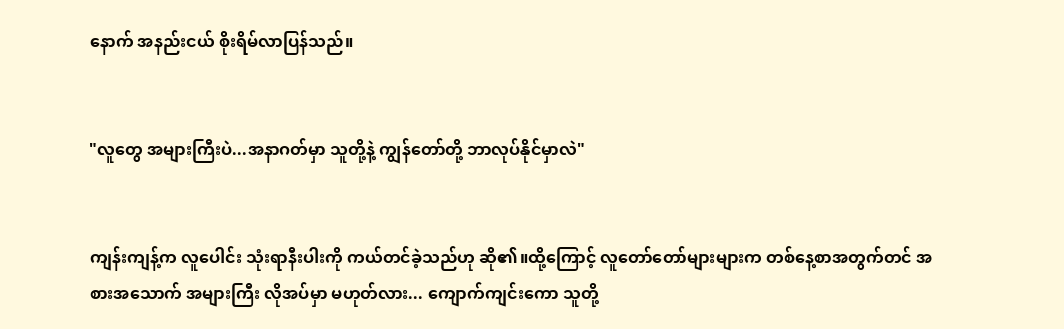နောက် အနည်းငယ် စိုးရိမ်လာပြန်သည်။


"လူတွေ အများကြီးပဲ...အနာဂတ်မှာ သူတို့နဲ့ ကျွန်တော်တို့ ဘာလုပ်နိုင်မှာလဲ"


ကျန်းကျန့်က လူပေါင်း သုံးရာနီးပါးကို ကယ်တင်ခဲ့သည်ဟု ဆို၏။ထို့ကြောင့် လူတော်တော်များများက တစ်နေ့စာအတွက်တင် အစားအသောက် အများကြီး လိုအပ်မှာ မဟုတ်လား... ကျောက်ကျင်းကော သူတို့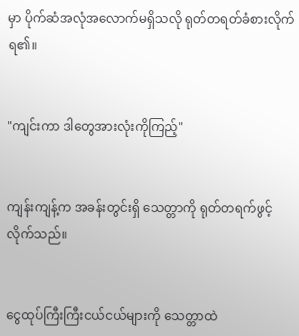မှာ ပိုက်ဆံအလုံအလောက်မရှိသလို ရုတ်တရတ်ခံစားလိုက်ရ၏။


"ကျင်းကာ ဒါတွေအားလုံးကိုကြည့်"


ကျန်းကျန့်က အခန်းတွင်းရှိ သေတ္တာကို ရုတ်တရက်ဖွင့်လိုက်သည်။


ငွေထုပ်ကြီးကြီးငယ်ငယ်များကို သေတ္တာထဲ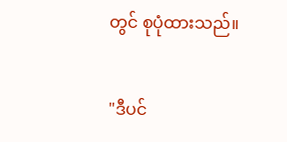တွင် စုပုံထားသည်။


"ဒီပင်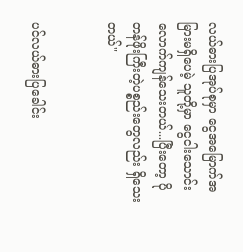လယ်ဓားပြအုပ်စုမှာ ငွေအမြောက်အမြားမရှိပေမဲ့ သူတို့မှာ ငွေငါးသောင်းလောက်ကျန်သေးတယ်...ပြီးတော့ ပိုတန်ဖိုးကြီးတဲ့ပစ္စည်းတွေလည်း ရှိသေးတယ်"


ပင်လယ်ဓားပြခေါင်း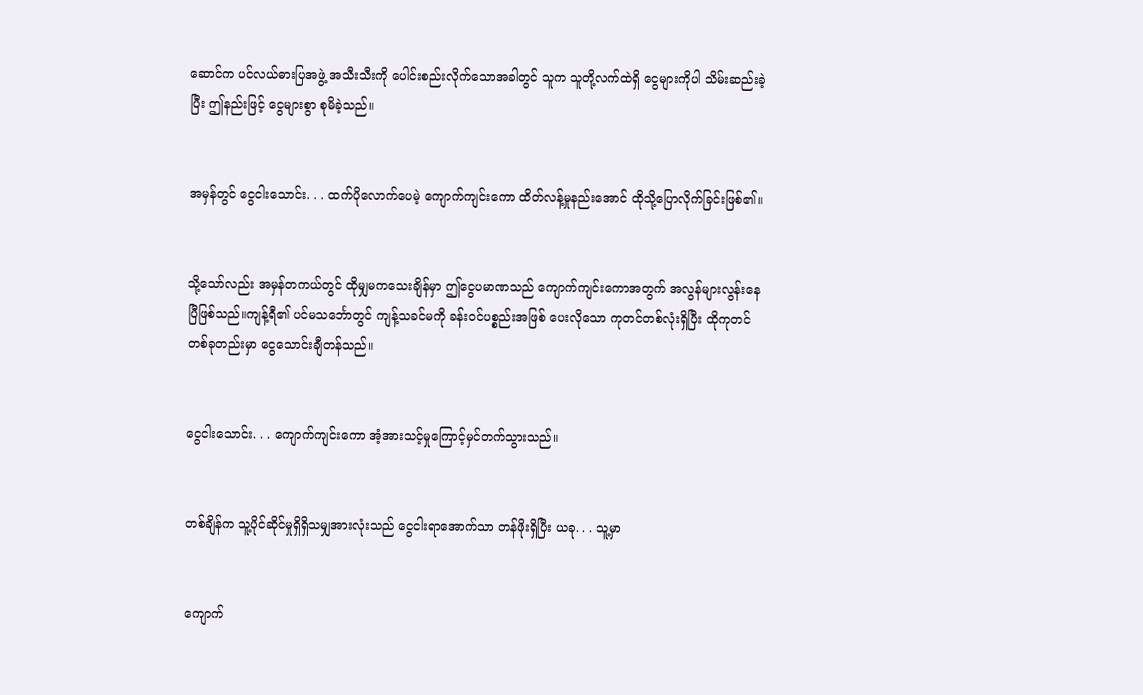ဆောင်က ပင်လယ်ဓားပြအဖွဲ့ အသီးသီးကို ပေါင်းစည်းလိုက်သောအခါတွင် သူက သူတို့လက်ထဲရှိ ငွေများကိုပါ သိမ်းဆည်းခဲ့ပြီး ဤနည်းဖြင့် ငွေများစွာ စုမိခဲ့သည်။


အမှန်တွင် ငွေငါးသောင်း. . . ထက်ပိုလောက်ပေမဲ့ ကျောက်ကျင်းကော ထိတ်လန့်မှုနည်းအောင် ထိုသို့ပြောလိုက်ခြင်းဖြစ်၏။


သို့သော်လည်း အမှန်တကယ်တွင် ထိုမျှမကသေးချိန်မှာ ဤငွေပမာဏသည် ကျောက်ကျင်းကောအတွက် အလွန်များလွန်းနေပြီဖြစ်သည်။ကျန့်ရီ၏ ပင်မသင်္ဘောတွင် ကျန့်သခင်မကို ခန်းဝင်ပစ္စည်းအဖြစ် ပေးလိုသော ကုတင်တစ်လုံးရှိပြီး ထိုကုတင်တစ်ခုတည်းမှာ ငွေသောင်းချီတန်သည်။


ငွေငါးသောင်း. . . ကျောက်ကျင်းကော အံ့အားသင့်မှုကြောင့်မှင်တက်သွားသည်။


တစ်ချိန်က သူ့ပိုင်ဆိုင်မှုရှိရှိသမျှအားလုံးသည် ငွေငါးရာအောက်သာ တန်ဖိုးရှိပြီး ယခု. . . သူ့မှာ


ကျောက်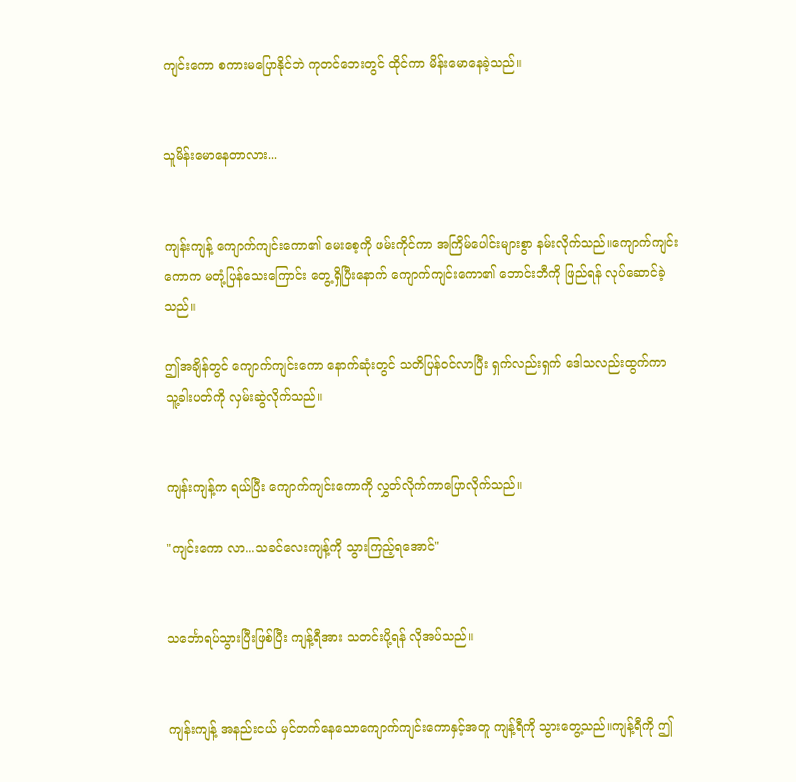ကျင်းကော စကားမပြောနိုင်ဘဲ ကုတင်ဘေးတွင် ထိုင်ကာ မိန်းမောနေခဲ့သည်။


သူမိန်းမောနေတာလား...


ကျန်းကျန့် ကျောက်ကျင်းကော၏ မေးစေ့ကို ဖမ်းကိုင်ကာ အကြိမ်ပေါင်းများစွာ နမ်းလိုက်သည်။ကျောက်ကျင်းကောက မတုံ့ပြန်သေးကြောင်း တွေ့ရှိပြီးနောက် ကျောက်ကျင်းကော၏ ဘောင်းဘီကို ဖြည်ရန် လုပ်ဆောင်ခဲ့သည်။

ဤအချိန်တွင် ကျောက်ကျင်းကော နောက်ဆုံးတွင် သတိပြန်ဝင်လာပြီး ရှက်လည်းရှက် ဒေါသလည်းထွက်ကာ သူ့ခါးပတ်ကို လှမ်းဆွဲလိုက်သည်။


ကျန်းကျန့်က ရယ်ပြီး ကျောက်ကျင်းကောကို လွှတ်လိုက်ကာပြောလိုက်သည်။

"ကျင်းကော လာ...သခင်လေးကျန့်ကို သွားကြည့်ရအောင်"


သင်္ဘောရပ်သွားပြီးဖြစ်ပြီး ကျန့်ရီအား သတင်းပို့ရန် လိုအပ်သည်။


ကျန်းကျန့် အနည်းငယ် မှင်တက်နေသောကျောက်ကျင်းကောနှင့်အတူ ကျန့်ရီကို သွားတွေ့သည်။ကျန့်ရီကို ဤ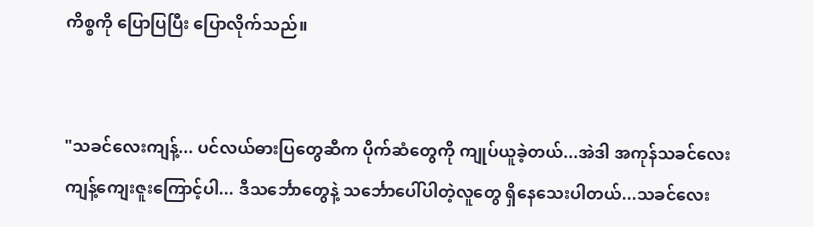ကိစ္စကို ပြောပြပြီး ပြောလိုက်သည်။


"သခင်လေးကျန့်... ပင်လယ်ဓားပြတွေဆီက ပိုက်ဆံတွေကို ကျုပ်ယူခဲ့တယ်...အဲဒါ အကုန်သခင်လေးကျန့်ကျေးဇူးကြောင့်ပါ... ဒီသင်္ဘောတွေနဲ့ သင်္ဘောပေါ်ပါတဲ့လူတွေ ရှိနေသေးပါတယ်...သခင်လေး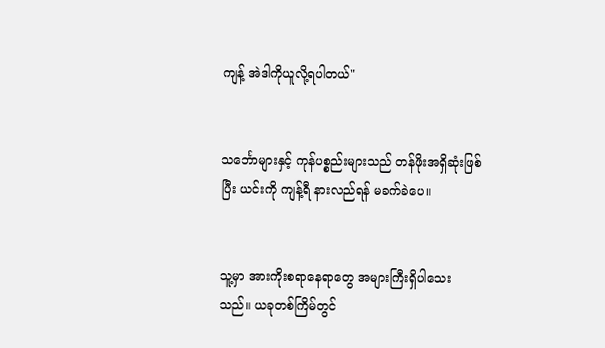ကျန့် အဲဒါကိုယူလို့ရပါတယ်"


သင်္ဘောများနှင့် ကုန်ပစ္စည်းများသည် တန်ဖိုးအရှိဆုံးဖြစ်ပြီး ယင်းကို ကျန့်ရီ နားလည်ရန် မခက်ခဲပေ။


သူ့မှာ အားကိုးစရာနေရာတွေ အများကြီးရှိပါသေးသည်။ ယခုတစ်ကြိမ်တွင်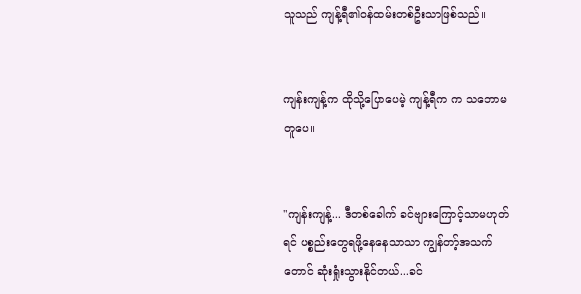သူသည် ကျန့်ရီ၏ဝန်ထမ်းတစ်ဦးသာဖြစ်သည်။


ကျန်းကျန့်က ထိုသို့ပြောပေမဲ့ ကျန့်ရီက က သဘောမတူပေ။


"ကျန်းကျန့်... ဒီတစ်ခေါက် ခင်ဗျားကြောင့်သာမဟုတ်ရင် ပစ္စည်းတွေရဖို့နေနေသာသာ ကျွန်တာ့်အသက်တောင် ဆုံးရှုံးသွားနိုင်တယ်...ခင်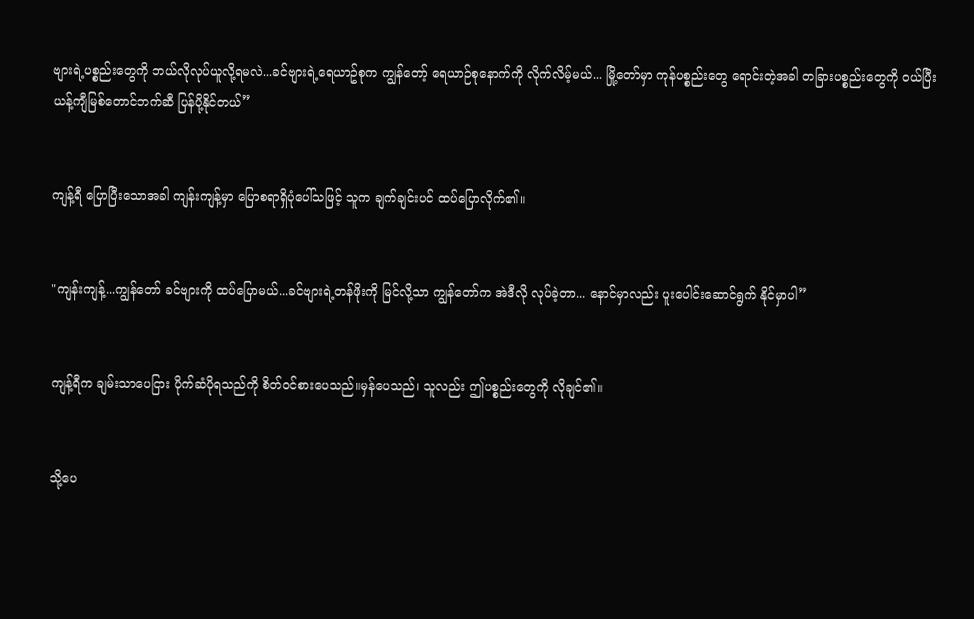ဗျားရဲ့ပစ္စည်းတွေကို ဘယ်လိုလုပ်ယူလို့ရမလဲ...ခင်ဗျားရဲ့ရေယာဥ်စုက ကျွန်တော့် ရေယာဉ်စုနောက်ကို လိုက်လိမ့်မယ်... မြို့တော်မှာ ကုန်ပစ္စည်းတွေ ရောင်းတဲ့အခါ တခြားပစ္စည်းတွေကို ဝယ်ပြီး ယန့်ကျီမြစ်တောင်ဘက်ဆီ ပြန်ပို့နိုင်တယ်”


ကျန့်ရီ ပြောပြီးသောအခါ ကျန်းကျန့်မှာ ပြောစရာရှိပုံပေါ်သဖြင့် သူက ချက်ချင်းပင် ထပ်ပြောလိုက်၏။


"ကျန်းကျန့်...ကျွန်တော် ခင်ဗျားကို ထပ်ပြောမယ်...ခင်ဗျားရဲ့တန်ဖိုးကို မြင်လို့သာ ကျွန်တော်က အဲဒီလို လုပ်ခဲ့တာ... နောင်မှာလည်း ပူးပေါင်းဆောင်ရွက် နိုင်မှာပါ”


ကျန့်ရီက ချမ်းသာပေငြား ပိုက်ဆံပိုရသည်ကို စိတ်၀င်စားပေသည်။မှန်ပေသည်၊ သူလည်း ဤပစ္စည်းတွေကို လိုချင်၏။


သို့ပေ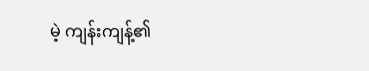မဲ့ ကျန်းကျန့်၏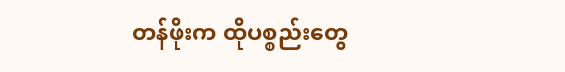တန်ဖိုးက ထိုပစ္စည်းတွေ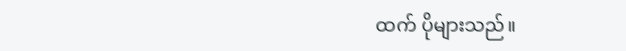ထက် ပိုများသည်။